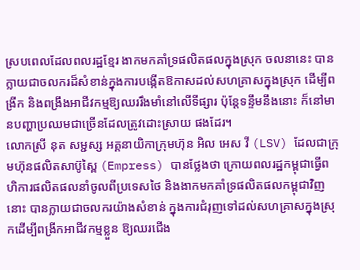ស្របពេលដែលពលរដ្ឋខ្មែរ ងាកមកគាំទ្រផលិតផលក្នុងស្រុក ចលនានេះ បានក្លាយជាចលករដ៏សំខាន់ក្នុងការបង្កើតឱកាសដល់សហគ្រាសក្នុងស្រុក ដើម្បីពង្រីក និងពង្រឹងអាជីវកម្មឱ្យឈររឹងមាំនៅលើទីផ្សារ ប៉ុន្តែទន្ទឹមនឹងនោះ ក៏នៅមានបញ្ហាប្រឈមជាច្រើនដែលត្រូវដោះស្រាយ ផងដែរ។
លោកស្រី នុត សម្ជស្ស អគ្គនាយិកាក្រុមហ៊ុន អិល អេស វី (LSV) ដែលជាក្រុមហ៊ុនផលិតសាប៊ូស្ពៃ (Empress) បានថ្លែងថា ក្រោយពលរដ្ឋកម្ពុជាធ្វើពហិការផលិតផលនាំចូលពីប្រទេសថៃ និងងាកមកគាំទ្រផលិតផលកម្ពុជាវិញនោះ បានក្លាយជាចលករយ៉ាងសំខាន់ ក្នុងការជំរុញទៅដល់សហគ្រាសក្នុងស្រុកដើម្បីពង្រីកអាជីវកម្មខ្លួន ឱ្យឈរជើង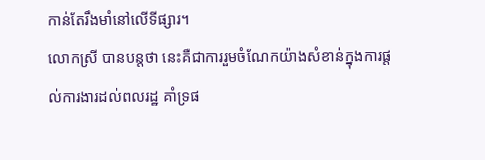កាន់តែរឹងមាំនៅលើទីផ្សារ។
លោកស្រី បានបន្តថា នេះគឺជាការរួមចំណែកយ៉ាងសំខាន់ក្នុងការផ្តល់ការងារដល់ពលរដ្ឋ គាំទ្រផ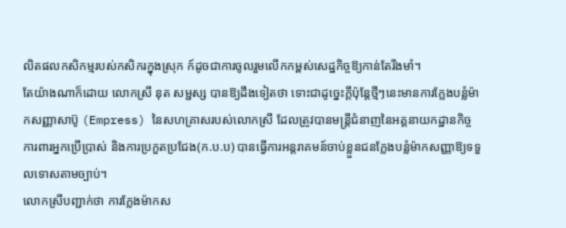លិតផលកសិកម្មរបស់កសិករក្នុងស្រុក ក៍ដូចជាការចូលរួមលើកកម្ពស់សេដ្ឋកិច្ចឱ្យកាន់តែរឹងមាំ។
តែយ៉ាងណាក៏ដោយ លោកស្រី នុត សម្ជស្ស បានឱ្យដឹងទៀតថា ទោះជាដូច្នេះក្តីប៉ុន្តែថ្មីៗនេះមានការក្លែងបន្លំម៉ាកសញ្ញាសាប៊ូ (Empress) នៃសហគ្រាសរបស់លោកស្រី ដែលត្រូវបានមន្ត្រីជំនាញនៃអគ្គនាយកដ្ឋានកិច្ចការពារអ្នកប្រើប្រាស់ និងការប្រកួតប្រជែង(ក.ប.ប) បានធ្វើការអន្តរាគមន៍ចាប់ខ្លួនជនក្លែងបន្លំម៉ាកសញ្ញាឱ្យទទួលទោសតាមច្បាប់។
លោកស្រីបញ្ជាក់ថា ការក្លែងម៉ាកស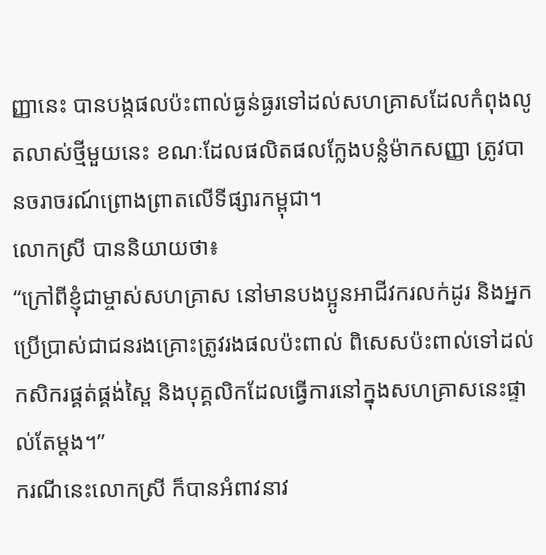ញ្ញានេះ បានបង្កផលប៉ះពាល់ធ្ងន់ធ្ងរទៅដល់សហគ្រាសដែលកំពុងលូតលាស់ថ្មីមួយនេះ ខណៈដែលផលិតផលក្លែងបន្លំម៉ាកសញ្ញា ត្រូវបានចរាចរណ៍ព្រោងព្រាតលើទីផ្សារកម្ពុជា។
លោកស្រី បាននិយាយថា៖
“ក្រៅពីខ្ញុំជាម្ចាស់សហគ្រាស នៅមានបងប្អូនអាជីវករលក់ដូរ និងអ្នកប្រើប្រាស់ជាជនរងគ្រោះត្រូវរងផលប៉ះពាល់ ពិសេសប៉ះពាល់ទៅដល់កសិករផ្គត់ផ្គង់ស្ពៃ និងបុគ្គលិកដែលធ្វើការនៅក្នុងសហគ្រាសនេះផ្ទាល់តែម្តង។”
ករណីនេះលោកស្រី ក៏បានអំពាវនាវ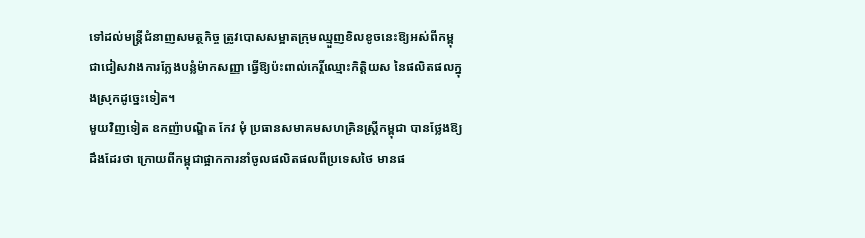ទៅដល់មន្ត្រីជំនាញសមត្ថកិច្ច ត្រូវបោសសម្អាតក្រុមឈ្មួញខិលខូចនេះឱ្យអស់ពីកម្ពុជាជៀសវាងការក្លែងបន្លំម៉ាកសញ្ញា ធ្វើឱ្យប៉ះពាល់កេរ្តិ៍ឈ្មោះកិត្តិយស នៃផលិតផលក្នុងស្រុកដូច្នេះទៀត។
មួយវិញទៀត ឧកញ៉ាបណ្ឌិត កែវ មុំ ប្រធានសមាគមសហគ្រិនស្ត្រីកម្ពុជា បានថ្លែងឱ្យដឹងដែរថា ក្រោយពីកម្ពុជាផ្អាកការនាំចូលផលិតផលពីប្រទេសថៃ មានផ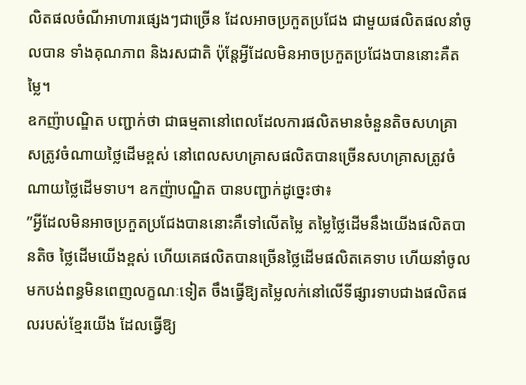លិតផលចំណីអាហារផ្សេងៗជាច្រើន ដែលអាចប្រកួតប្រជែង ជាមួយផលិតផលនាំចូលបាន ទាំងគុណភាព និងរសជាតិ ប៉ុន្តែអ្វីដែលមិនអាចប្រកួតប្រជែងបាននោះគឺតម្លៃ។
ឧកញ៉ាបណ្ឌិត បញ្ជាក់ថា ជាធម្មតានៅពេលដែលការផលិតមានចំនួនតិចសហគ្រាសត្រូវចំណាយថ្លៃដើមខ្ពស់ នៅពេលសហគ្រាសផលិតបានច្រើនសហគ្រាសត្រូវចំណាយថ្លៃដើមទាប។ ឧកញ៉ាបណ្ឌិត បានបញ្ជាក់ដូច្នេះថា៖
”អ្វីដែលមិនអាចប្រកួតប្រជែងបាននោះគឺទៅលើតម្លៃ តម្លៃថ្លៃដើមនឹងយើងផលិតបានតិច ថ្លៃដើមយើងខ្ពស់ ហើយគេផលិតបានច្រើនថ្លៃដើមផលិតគេទាប ហើយនាំចូលមកបង់ពន្ធមិនពេញលក្ខណៈទៀត ចឹងធ្វើឱ្យតម្លៃលក់នៅលើទីផ្សារទាបជាងផលិតផលរបស់ខ្មែរយើង ដែលធ្វើឱ្យ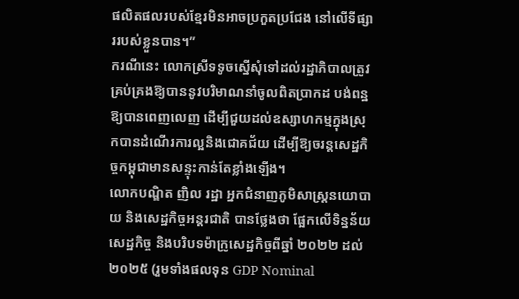ផលិតផលរបស់ខ្មែរមិនអាចប្រកួតប្រជែង នៅលើទីផ្សាររបស់ខ្លួនបាន។”
ករណីនេះ លោកស្រីទទូចស្នើសុំទៅដល់រដ្ឋាភិបាលត្រូវគ្រប់គ្រងឱ្យបាននូវបរិមាណនាំចូលពិតប្រាកដ បង់ពន្ឋឱ្យបានពេញលេញ ដើម្បីជួយដល់ឧស្សាហកម្មក្នុងស្រុកបានដំណើរការល្អនិងជោគជ័យ ដើម្បីឱ្យចរន្តសេដ្ឋកិច្ចកម្ពុជាមានសន្ទុះកាន់តែខ្លាំងឡើង។
លោកបណ្ឌិត ញិល រដ្ឋា អ្នកជំនាញភូមិសាស្រ្តនយោបាយ និងសេដ្ឋកិច្ចអន្តរជាតិ បានថ្លែងថា ផ្អែកលើទិន្នន័យសេដ្ឋកិច្ច និងបរិបទម៉ាក្រូសេដ្ឋកិច្ចពីឆ្នាំ ២០២២ ដល់ ២០២៥ (រួមទាំងផលទុន GDP Nominal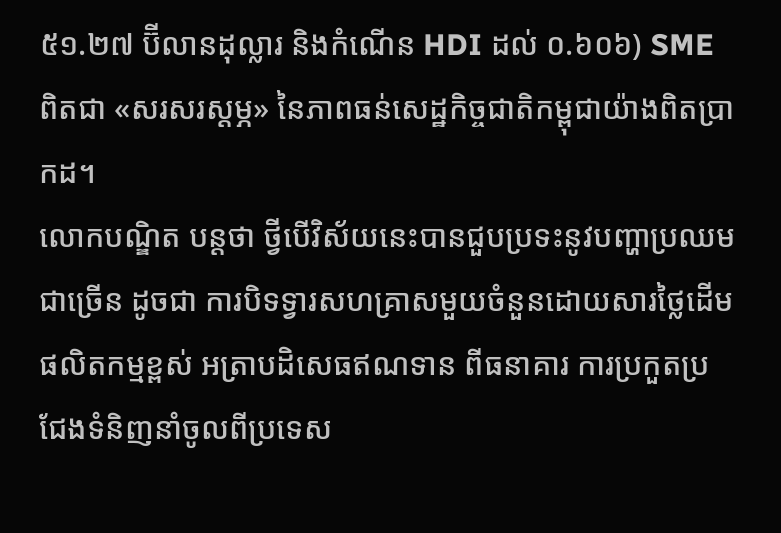៥១.២៧ ប៊ីលានដុល្លារ និងកំណើន HDI ដល់ ០.៦០៦) SME ពិតជា «សរសរស្តម្ភ» នៃភាពធន់សេដ្ឋកិច្ចជាតិកម្ពុជាយ៉ាងពិតប្រាកដ។
លោកបណ្ឌិត បន្តថា ថ្វីបើវិស័យនេះបានជួបប្រទះនូវបញ្ហាប្រឈមជាច្រើន ដូចជា ការបិទទ្វារសហគ្រាសមួយចំនួនដោយសារថ្លៃដើមផលិតកម្មខ្ពស់ អត្រាបដិសេធឥណទាន ពីធនាគារ ការប្រកួតប្រជែងទំនិញនាំចូលពីប្រទេស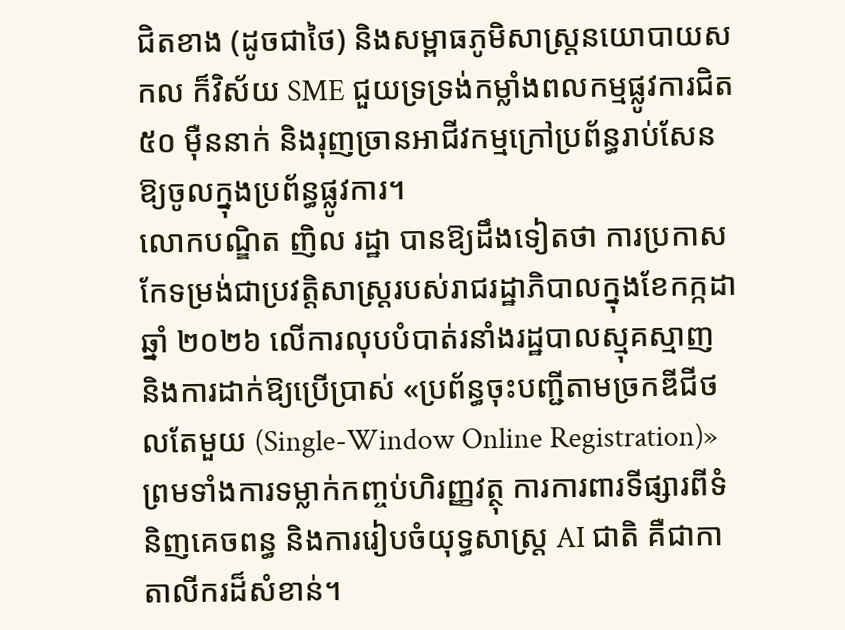ជិតខាង (ដូចជាថៃ) និងសម្ពាធភូមិសាស្ត្រនយោបាយសកល ក៏វិស័យ SME ជួយទ្រទ្រង់កម្លាំងពលកម្មផ្លូវការជិត ៥០ ម៉ឺននាក់ និងរុញច្រានអាជីវកម្មក្រៅប្រព័ន្ធរាប់សែនឱ្យចូលក្នុងប្រព័ន្ធផ្លូវការ។
លោកបណ្ឌិត ញិល រដ្ឋា បានឱ្យដឹងទៀតថា ការប្រកាសកែទម្រង់ជាប្រវត្តិសាស្ត្ររបស់រាជរដ្ឋាភិបាលក្នុងខែកក្កដា ឆ្នាំ ២០២៦ លើការលុបបំបាត់រនាំងរដ្ឋបាលស្មុគស្មាញ និងការដាក់ឱ្យប្រើប្រាស់ «ប្រព័ន្ធចុះបញ្ជីតាមច្រកឌីជីថលតែមួយ (Single-Window Online Registration)» ព្រមទាំងការទម្លាក់កញ្ចប់ហិរញ្ញវត្ថុ ការការពារទីផ្សារពីទំនិញគេចពន្ធ និងការរៀបចំយុទ្ធសាស្ត្រ AI ជាតិ គឺជាកាតាលីករដ៏សំខាន់។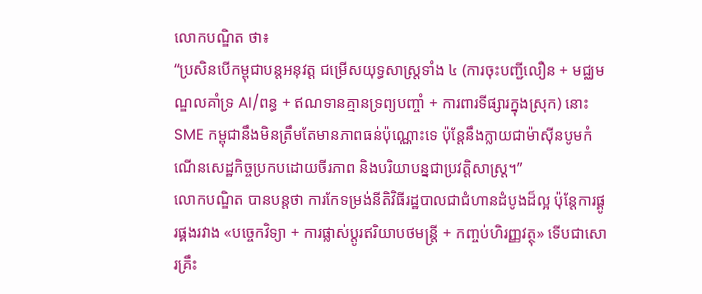លោកបណ្ឌិត ថា៖
“ប្រសិនបើកម្ពុជាបន្តអនុវត្ត ជម្រើសយុទ្ធសាស្ត្រទាំង ៤ (ការចុះបញ្ជីលឿន + មជ្ឈមណ្ឌលគាំទ្រ AI/ពន្ធ + ឥណទានគ្មានទ្រព្យបញ្ចាំ + ការពារទីផ្សារក្នុងស្រុក) នោះ SME កម្ពុជានឹងមិនត្រឹមតែមានភាពធន់ប៉ុណ្ណោះទេ ប៉ុន្តែនឹងក្លាយជាម៉ាស៊ីនបូមកំណើនសេដ្ឋកិច្ចប្រកបដោយចីរភាព និងបរិយាបន្នជាប្រវត្តិសាស្ត្រ។”
លោកបណ្ឌិត បានបន្តថា ការកែទម្រង់នីតិវិធីរដ្ឋបាលជាជំហានដំបូងដ៏ល្អ ប៉ុន្តែការផ្គូរផ្គងរវាង «បច្ចេកវិទ្យា + ការផ្លាស់ប្តូរឥរិយាបថមន្ត្រី + កញ្ចប់ហិរញ្ញវត្ថុ» ទើបជាសោរគ្រឹះ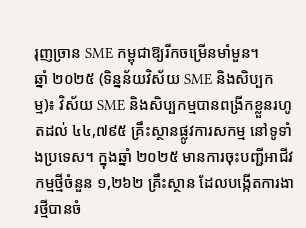រុញច្រាន SME កម្ពុជាឱ្យរីកចម្រើនមាំមួន។
ឆ្នាំ ២០២៥ (ទិន្នន័យវិស័យ SME និងសិប្បកម្ម)៖ វិស័យ SME និងសិប្បកម្មបានពង្រីកខ្លួនរហូតដល់ ៤៤,៧៩៥ គ្រឹះស្ថានផ្លូវការសកម្ម នៅទូទាំងប្រទេស។ ក្នុងឆ្នាំ ២០២៥ មានការចុះបញ្ជីអាជីវកម្មថ្មីចំនួន ១,២៦២ គ្រឹះស្ថាន ដែលបង្កើតការងារថ្មីបានចំ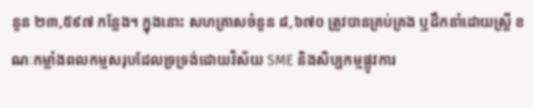នួន ២៣,៥៩៧ កន្លែង។ ក្នុងនោះ សហគ្រាសចំនួន ៨,៦៧០ ត្រូវបានគ្រប់គ្រង ឬដឹកនាំដោយស្ត្រី ខណៈកម្លាំងពលកម្មសរុបដែលទ្រទ្រង់ដោយវិស័យ SME និងសិប្បកម្មផ្លូវការ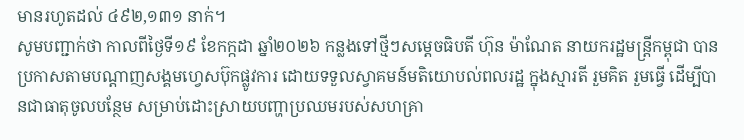មានរហូតដល់ ៤៩២,១៣១ នាក់។
សូមបញ្ជាក់ថា កាលពីថ្ងៃទី១៩ ខែកក្កដា ឆ្នាំ២០២៦ កន្លងទៅថ្មីៗសម្តេចធិបតី ហ៊ុន ម៉ាណែត នាយករដ្ឋមន្រ្តីកម្ពុជា បានប្រកាសតាមបណ្តាញសង្គមហ្វេសប៊ុកផ្លូវការ ដោយទទួលស្វាគមន៍មតិយោបល់ពលរដ្ឋ ក្នុងស្មារតី រួមគិត រួមធ្វើ ដើម្បីបានជាធាតុចូលបន្ថែម សម្រាប់ដោះស្រាយបញ្ហាប្រឈមរបស់សហគ្រា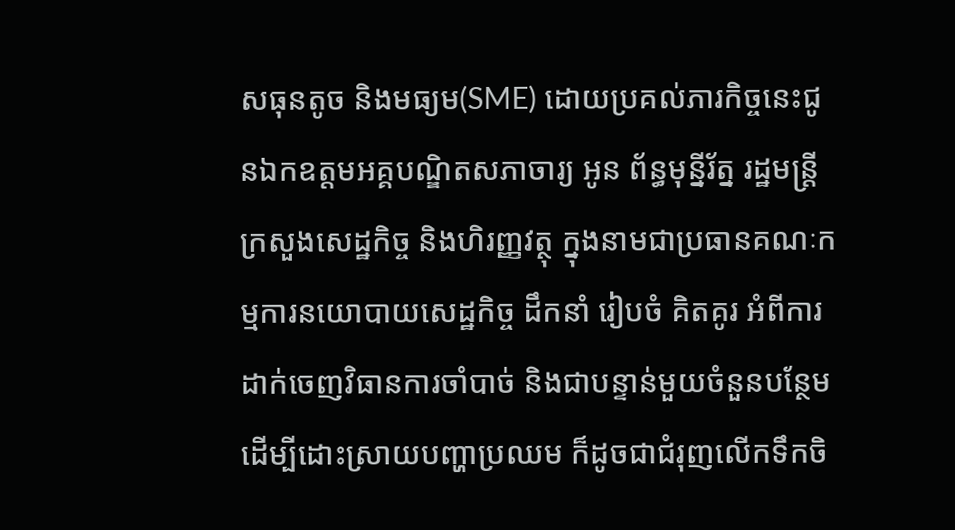សធុនតូច និងមធ្យម(SME) ដោយប្រគល់ភារកិច្ចនេះជូនឯកឧត្តមអគ្គបណ្ឌិតសភាចារ្យ អូន ព័ន្ធមុន្នីរ័ត្ន រដ្ឋមន្ត្រីក្រសួងសេដ្ឋកិច្ច និងហិរញ្ញវត្ថុ ក្នុងនាមជាប្រធានគណៈកម្មការនយោបាយសេដ្ឋកិច្ច ដឹកនាំ រៀបចំ គិតគូរ អំពីការដាក់ចេញវិធានការចាំបាច់ និងជាបន្ទាន់មួយចំនួនបន្ថែមដើម្បីដោះស្រាយបញ្ហាប្រឈម ក៏ដូចជាជំរុញលើកទឹកចិ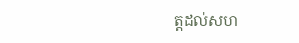ត្តដល់សហ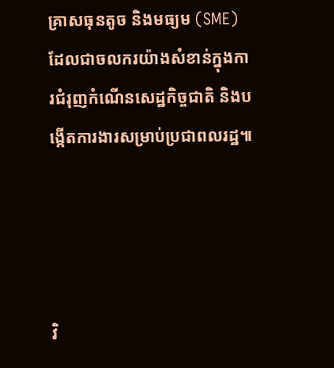គ្រាសធុនតូច និងមធ្យម (SME) ដែលជាចលករយ៉ាងសំខាន់ក្នុងការជំរុញកំណើនសេដ្ឋកិច្ចជាតិ និងបង្កើតការងារសម្រាប់ប្រជាពលរដ្ឋ៕




វិ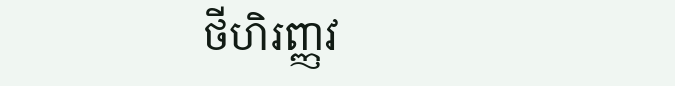ថីហិរញ្ញវ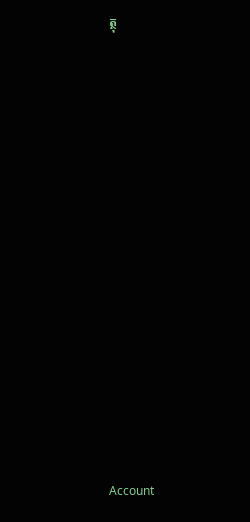ត្ថុ






















Account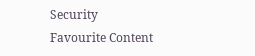Security
Favourite Content